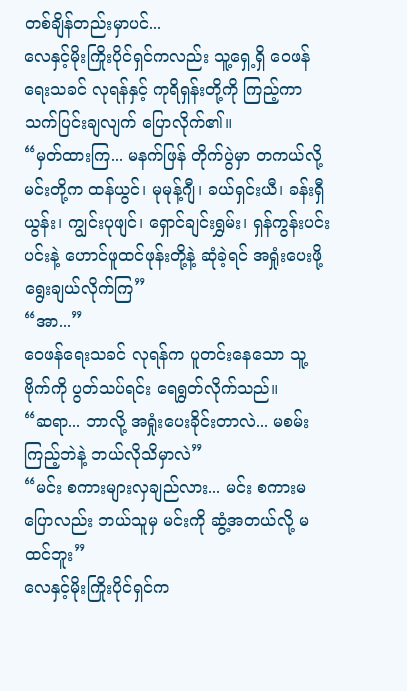တစ်ချိန်တည်းမှာပင်...
လေနှင့်မိုးကြိုးပိုင်ရှင်ကလည်း သူ့ရှေ့ရှိ ဝေဖန်ရေးသခင် လုရန်နှင့် ကုရိရှန်းတို့ကို ကြည့်ကာ သက်ပြင်းချလျက် ပြောလိုက်၏။
“မှတ်ထားကြ... မနက်ဖြန် တိုက်ပွဲမှာ တကယ်လို့ မင်းတို့က ထန်ယွင်၊ မုမုန့်ဂျီ၊ ခယ်ရှင်းယီ၊ ခန်းရှီယွန်း၊ ကျွင်းပုဖျင်၊ ရှောင်ချင်းရွှမ်း၊ ရှန်ကွန်းပင်းပင်းနဲ့ ဟောင်ဖူထင်ဖုန်းတို့နဲ့ ဆုံခဲ့ရင် အရှုံးပေးဖို့ ရွေးချယ်လိုက်ကြ”
“အာ...”
ဝေဖန်ရေးသခင် လုရန်က ပူတင်းနေသော သူ့ဗိုက်ကို ပွတ်သပ်ရင်း ရေရွတ်လိုက်သည်။
“ဆရာ... ဘာလို့ အရှုံးပေးခိုင်းတာလဲ... မစမ်းကြည့်ဘဲနဲ့ ဘယ်လိုသိမှာလဲ”
“မင်း စကားများလှချည်လား... မင်း စကားမပြောလည်း ဘယ်သူမှ မင်းကို ဆွံ့အတယ်လို့ မထင်ဘူး”
လေနှင့်မိုးကြိုးပိုင်ရှင်က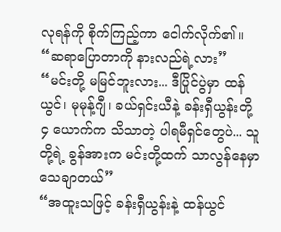လုရန်ကို စိုက်ကြည့်ကာ ငေါက်လိုက်၏။
“ဆရာပြောတာကို နားလည်ရဲ့လား”
“မင်းတို့ မမြင်ဘူးလား... ဒီပြိုင်ပွဲမှာ ထန်ယွင်၊ မုမုန့်ဂျီ၊ ခယ်ရှင်းယီနဲ့ ခန်းရှီယွန်းတို့ ၄ ယောက်က သိသာတဲ့ ပါရမီရှင်တွေပဲ... သူတို့ရဲ့ ခွန်အားက မင်းတို့ထက် သာလွန်နေမှာ သေချာတယ်”
“အထူးသဖြင့် ခန်းရှီယွန်းနဲ့ ထန်ယွင်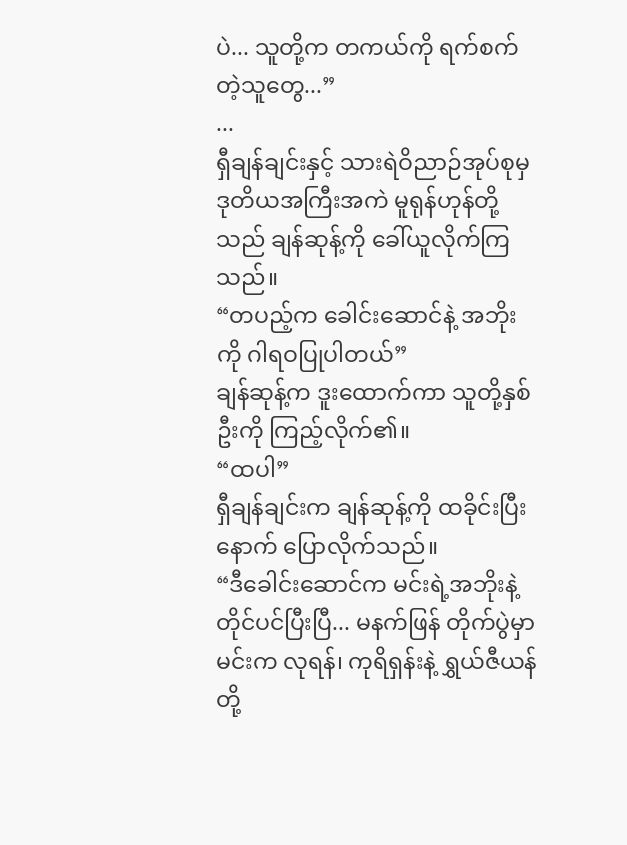ပဲ... သူတို့က တကယ်ကို ရက်စက်တဲ့သူတွေ...”
...
ရှီချန်ချင်းနှင့် သားရဲဝိညာဉ်အုပ်စုမှ ဒုတိယအကြီးအကဲ မူရုန်ဟုန်တို့သည် ချန်ဆုန့်ကို ခေါ်ယူလိုက်ကြသည်။
“တပည့်က ခေါင်းဆောင်နဲ့ အဘိုးကို ဂါရဝပြုပါတယ်”
ချန်ဆုန့်က ဒူးထောက်ကာ သူတို့နှစ်ဦးကို ကြည့်လိုက်၏။
“ထပါ”
ရှီချန်ချင်းက ချန်ဆုန့်ကို ထခိုင်းပြီးနောက် ပြောလိုက်သည်။
“ဒီခေါင်းဆောင်က မင်းရဲ့အဘိုးနဲ့ တိုင်ပင်ပြီးပြီ... မနက်ဖြန် တိုက်ပွဲမှာ မင်းက လုရန်၊ ကုရိရှန်းနဲ့ ရွှယ်ဇီယန်တို့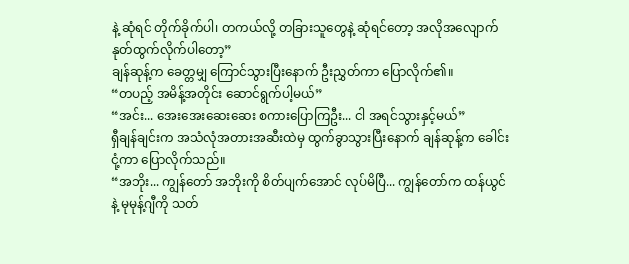နဲ့ ဆုံရင် တိုက်ခိုက်ပါ၊ တကယ်လို့ တခြားသူတွေနဲ့ ဆုံရင်တော့ အလိုအလျောက် နုတ်ထွက်လိုက်ပါတော့”
ချန်ဆုန့်က ခေတ္တမျှ ကြောင်သွားပြီးနောက် ဦးညွှတ်ကာ ပြောလိုက်၏။
“တပည့် အမိန့်အတိုင်း ဆောင်ရွက်ပါ့မယ်”
“အင်း... အေးအေးဆေးဆေး စကားပြောကြဦး... ငါ အရင်သွားနှင့်မယ်”
ရှီချန်ချင်းက အသံလုံအတားအဆီးထဲမှ ထွက်ခွာသွားပြီးနောက် ချန်ဆုန့်က ခေါင်းငုံ့ကာ ပြောလိုက်သည်။
“အဘိုး... ကျွန်တော် အဘိုးကို စိတ်ပျက်အောင် လုပ်မိပြီ... ကျွန်တော်က ထန်ယွင်နဲ့ မုမုန့်ဂျီကို သတ်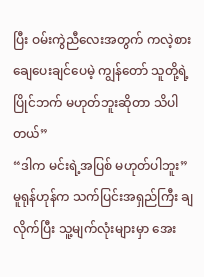ပြီး ဝမ်းကွဲညီလေးအတွက် ကလဲ့စားချေပေးချင်ပေမဲ့ ကျွန်တော် သူတို့ရဲ့ ပြိုင်ဘက် မဟုတ်ဘူးဆိုတာ သိပါတယ်”
“ဒါက မင်းရဲ့အပြစ် မဟုတ်ပါဘူး”
မူရုန်ဟုန်က သက်ပြင်းအရှည်ကြီး ချလိုက်ပြီး သူ့မျက်လုံးများမှာ အေး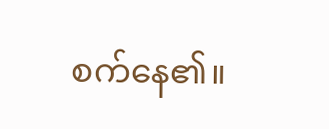စက်နေ၏။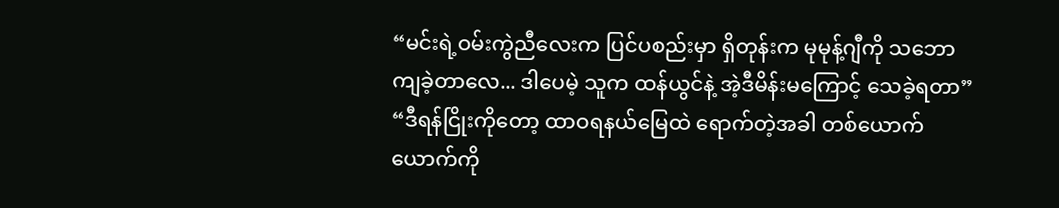“မင်းရဲ့ဝမ်းကွဲညီလေးက ပြင်ပစည်းမှာ ရှိတုန်းက မုမုန့်ဂျီကို သဘောကျခဲ့တာလေ... ဒါပေမဲ့ သူက ထန်ယွင်နဲ့ အဲ့ဒီမိန်းမကြောင့် သေခဲ့ရတာ”
“ဒီရန်ငြိုးကိုတော့ ထာဝရနယ်မြေထဲ ရောက်တဲ့အခါ တစ်ယောက်ယောက်ကို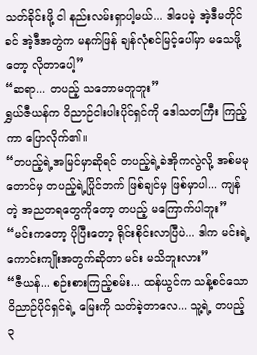သတ်ခိုင်းဖို့ ငါ နည်းလမ်းရှာပါ့မယ်... ဒါပေမဲ့ အဲ့ဒီမတိုင်ခင် အဲ့ဒီအတွဲက မနက်ဖြန် ချန်လုံစင်မြင့်ပေါ်မှာ မသေဖို့တော့ လိုတာပေါ့”
“ဆရာ... တပည့် သဘောမတူဘူး”
ရွှယ်ဇီယန်က ဝိညာဉ်ငါးပါးပိုင်ရှင်ကို ဒေါသတကြီး ကြည့်ကာ ပြောလိုက်၏။
“တပည့်ရဲ့အမြင်မှာဆိုရင် တပည့်ရဲ့ခဲအိုကလွဲလို့ အစ်မမုတောင်မှ တပည့်ရဲ့ပြိုင်ဘက် ဖြစ်ချင်မှ ဖြစ်မှာပါ... ကျန်တဲ့ အညတရတွေကိုတော့ တပည့် မကြောက်ပါဘူး”
“မင်းကတော့ ပိုပြီးတော့ ရိုင်းစိုင်းလာပြီပဲ... ဒါက မင်းရဲ့ ကောင်းကျိုးအတွက်ဆိုတာ မင်း မသိဘူးလား”
“ဇီယန်... စဉ်းစားကြည့်စမ်း... ထန်ယွင်က သန့်စင်သောဝိညာဉ်ပိုင်ရှင်ရဲ့ မြေးကို သတ်ခဲ့တာလေ... သူ့ရဲ့ တပည့် ၃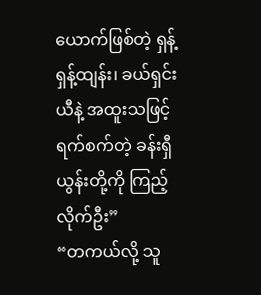ယောက်ဖြစ်တဲ့ ရှန့်ရှန့်ထျန်း၊ ခယ်ရှင်းယီနဲ့ အထူးသဖြင့် ရက်စက်တဲ့ ခန်းရှီယွန်းတို့ကို ကြည့်လိုက်ဦး”
“တကယ်လို့ သူ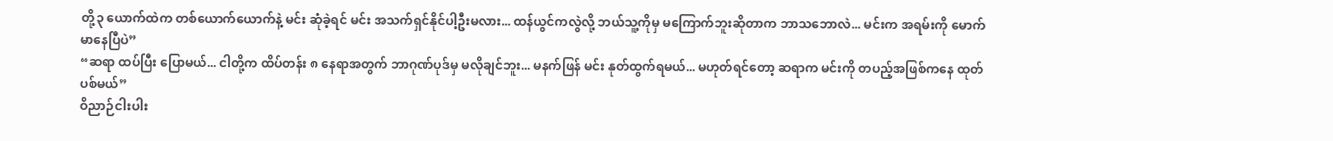တို့၃ ယောက်ထဲက တစ်ယောက်ယောက်နဲ့ မင်း ဆုံခဲ့ရင် မင်း အသက်ရှင်နိုင်ပါ့ဦးမလား... ထန်ယွင်ကလွဲလို့ ဘယ်သူ့ကိုမှ မကြောက်ဘူးဆိုတာက ဘာသဘောလဲ... မင်းက အရမ်းကို မောက်မာနေပြီပဲ”
“ဆရာ ထပ်ပြီး ပြောမယ်... ငါတို့က ထိပ်တန်း ၈ နေရာအတွက် ဘာဂုဏ်ပုဒ်မှ မလိုချင်ဘူး... မနက်ဖြန် မင်း နုတ်ထွက်ရမယ်... မဟုတ်ရင်တော့ ဆရာက မင်းကို တပည့်အဖြစ်ကနေ ထုတ်ပစ်မယ်”
ဝိညာဉ်ငါးပါး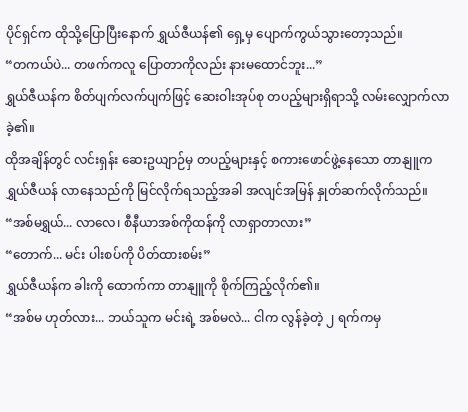ပိုင်ရှင်က ထိုသို့ပြောပြီးနောက် ရွှယ်ဇီယန်၏ ရှေ့မှ ပျောက်ကွယ်သွားတော့သည်။
“တကယ်ပဲ... တဖက်ကလူ ပြောတာကိုလည်း နားမထောင်ဘူး...”
ရွှယ်ဇီယန်က စိတ်ပျက်လက်ပျက်ဖြင့် ဆေးဝါးအုပ်စု တပည့်များရှိရာသို့ လမ်းလျှောက်လာခဲ့၏။
ထိုအချိန်တွင် လင်းရှန်း ဆေးဥယျာဉ်မှ တပည့်များနှင့် စကားဖောင်ဖွဲ့နေသော တာနျူက ရွှယ်ဇီယန် လာနေသည်ကို မြင်လိုက်ရသည့်အခါ အလျင်အမြန် နှုတ်ဆက်လိုက်သည်။
“အစ်မရွှယ်... လာလေ၊ စီနီယာအစ်ကိုထန်ကို လာရှာတာလား”
“တောက်... မင်း ပါးစပ်ကို ပိတ်ထားစမ်း”
ရွှယ်ဇီယန်က ခါးကို ထောက်ကာ တာနျူကို စိုက်ကြည့်လိုက်၏။
“အစ်မ ဟုတ်လား... ဘယ်သူက မင်းရဲ့ အစ်မလဲ... ငါက လွန်ခဲ့တဲ့ ၂ ရက်ကမှ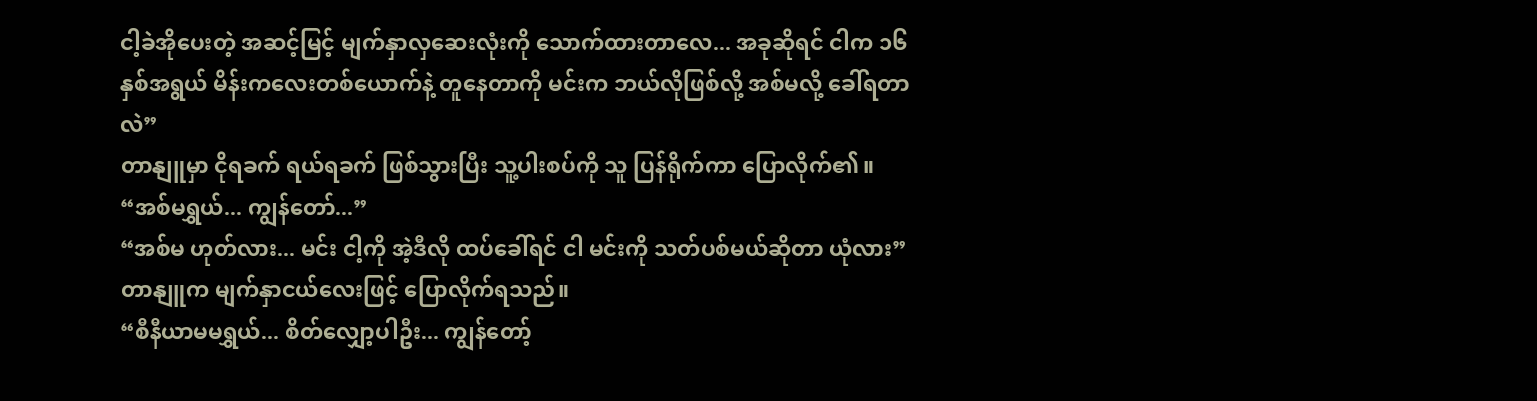ငါ့ခဲအိုပေးတဲ့ အဆင့်မြင့် မျက်နှာလှဆေးလုံးကို သောက်ထားတာလေ... အခုဆိုရင် ငါက ၁၆ နှစ်အရွယ် မိန်းကလေးတစ်ယောက်နဲ့ တူနေတာကို မင်းက ဘယ်လိုဖြစ်လို့ အစ်မလို့ ခေါ်ရတာလဲ”
တာနျူမှာ ငိုရခက် ရယ်ရခက် ဖြစ်သွားပြီး သူ့ပါးစပ်ကို သူ ပြန်ရိုက်ကာ ပြောလိုက်၏။
“အစ်မရွှယ်... ကျွန်တော်...”
“အစ်မ ဟုတ်လား... မင်း ငါ့ကို အဲ့ဒီလို ထပ်ခေါ်ရင် ငါ မင်းကို သတ်ပစ်မယ်ဆိုတာ ယုံလား”
တာနျူက မျက်နှာငယ်လေးဖြင့် ပြောလိုက်ရသည်။
“စီနီယာမမရွှယ်... စိတ်လျှော့ပါဦး... ကျွန်တော့်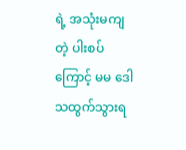ရဲ့ အသုံးမကျတဲ့ ပါးစပ်ကြောင့် မမ ဒေါသထွက်သွားရ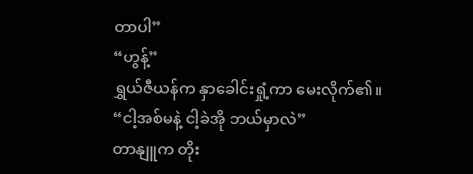တာပါ”
“ဟွန့်”
ရွှယ်ဇီယန်က နှာခေါင်းရှုံ့ကာ မေးလိုက်၏။
“ငါ့အစ်မနဲ့ ငါ့ခဲအို ဘယ်မှာလဲ”
တာနျူက တိုး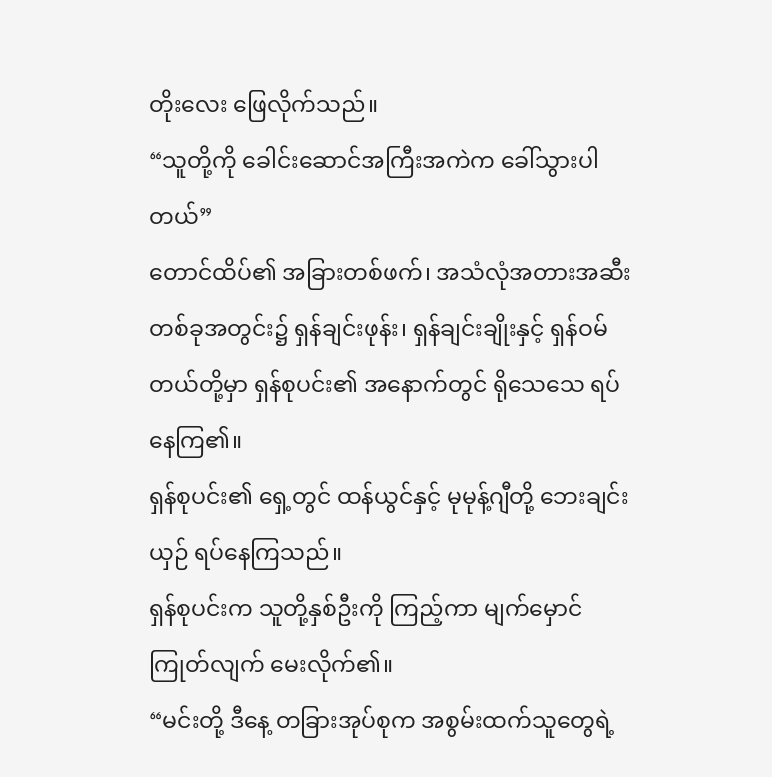တိုးလေး ဖြေလိုက်သည်။
“သူတို့ကို ခေါင်းဆောင်အကြီးအကဲက ခေါ်သွားပါတယ်”
တောင်ထိပ်၏ အခြားတစ်ဖက်၊ အသံလုံအတားအဆီး တစ်ခုအတွင်း၌ ရှန်ချင်းဖုန်း၊ ရှန်ချင်းချိုးနှင့် ရှန်ဝမ်တယ်တို့မှာ ရှန်စုပင်း၏ အနောက်တွင် ရိုသေသေ ရပ်နေကြ၏။
ရှန်စုပင်း၏ ရှေ့တွင် ထန်ယွင်နှင့် မုမုန့်ဂျီတို့ ဘေးချင်းယှဉ် ရပ်နေကြသည်။
ရှန်စုပင်းက သူတို့နှစ်ဦးကို ကြည့်ကာ မျက်မှောင်ကြုတ်လျက် မေးလိုက်၏။
“မင်းတို့ ဒီနေ့ တခြားအုပ်စုက အစွမ်းထက်သူတွေရဲ့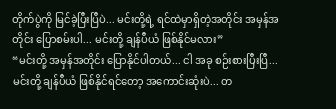တိုက်ပွဲကို မြင်ခဲ့ပြီးပြီပဲ... မင်းတို့ရဲ့ ရင်ထဲမှာရှိတဲ့အတိုင်း အမှန်အတိုင်း ပြောစမ်းပါ... မင်းတို့ ချန်ပီယံ ဖြစ်နိုင်မလား”
“မင်းတို့ အမှန်အတိုင်း ပြောနိုင်ပါတယ်... ငါ အခု စဉ်းစားပြီးပြီ... မင်းတို့ ချန်ပီယံ ဖြစ်နိုင်ရင်တော့ အကောင်းဆုံးပဲ... တ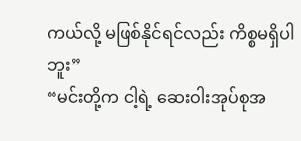ကယ်လို့ မဖြစ်နိုင်ရင်လည်း ကိစ္စမရှိပါဘူး”
“မင်းတို့က ငါ့ရဲ့ ဆေးဝါးအုပ်စုအ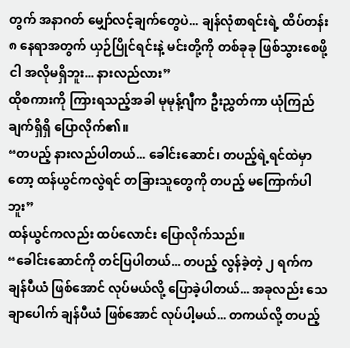တွက် အနာဂတ် မျှော်လင့်ချက်တွေပဲ... ချန်လုံစာရင်းရဲ့ ထိပ်တန်း ၈ နေရာအတွက် ယှဉ်ပြိုင်ရင်းနဲ့ မင်းတို့ကို တစ်ခုခု ဖြစ်သွားစေဖို့ ငါ အလိုမရှိဘူး... နားလည်လား”
ထိုစကားကို ကြားရသည့်အခါ မုမုန့်ဂျီက ဦးညွှတ်ကာ ယုံကြည်ချက်ရှိရှိ ပြောလိုက်၏။
“တပည့် နားလည်ပါတယ်... ခေါင်းဆောင်၊ တပည့်ရဲ့ရင်ထဲမှာတော့ ထန်ယွင်ကလွဲရင် တခြားသူတွေကို တပည့် မကြောက်ပါဘူး”
ထန်ယွင်ကလည်း ထပ်လောင်း ပြောလိုက်သည်။
“ခေါင်းဆောင်ကို တင်ပြပါတယ်... တပည့် လွန်ခဲ့တဲ့ ၂ ရက်က ချန်ပီယံ ဖြစ်အောင် လုပ်မယ်လို့ ပြောခဲ့ပါတယ်... အခုလည်း သေချာပေါက် ချန်ပီယံ ဖြစ်အောင် လုပ်ပါ့မယ်... တကယ်လို့ တပည့်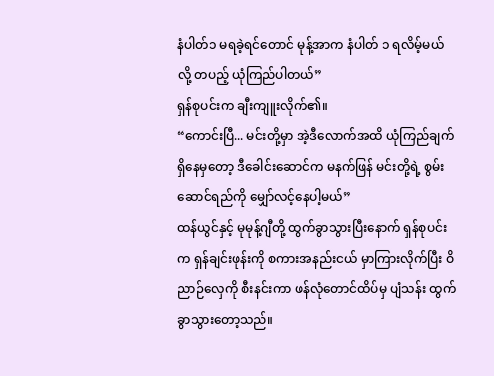နံပါတ်၁ မရခဲ့ရင်တောင် မုန့်အာက နံပါတ် ၁ ရလိမ့်မယ်လို့ တပည့် ယုံကြည်ပါတယ်”
ရှန်စုပင်းက ချီးကျူးလိုက်၏။
“ကောင်းပြီ... မင်းတို့မှာ အဲ့ဒီလောက်အထိ ယုံကြည်ချက် ရှိနေမှတော့ ဒီခေါင်းဆောင်က မနက်ဖြန် မင်းတို့ရဲ့ စွမ်းဆောင်ရည်ကို မျှော်လင့်နေပါ့မယ်”
ထန်ယွင်နှင့် မုမုန့်ဂျီတို့ ထွက်ခွာသွားပြီးနောက် ရှန်စုပင်းက ရှန်ချင်းဖုန်းကို စကားအနည်းငယ် မှာကြားလိုက်ပြီး ဝိညာဉ်လှေကို စီးနင်းကာ ဖန်လုံတောင်ထိပ်မှ ပျံသန်း ထွက်ခွာသွားတော့သည်။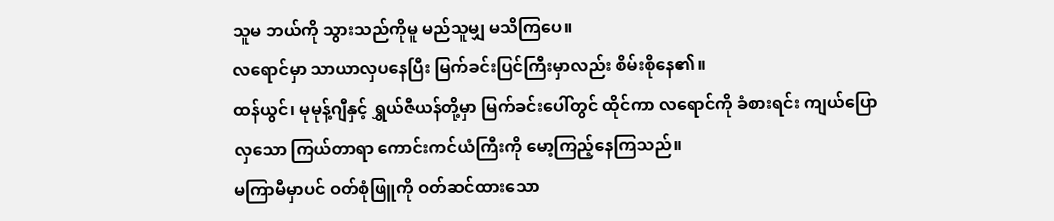သူမ ဘယ်ကို သွားသည်ကိုမူ မည်သူမျှ မသိကြပေ။
လရောင်မှာ သာယာလှပနေပြီး မြက်ခင်းပြင်ကြီးမှာလည်း စိမ်းစိုနေ၏။
ထန်ယွင်၊ မုမုန့်ဂျီနှင့် ရွှယ်ဇီယန်တို့မှာ မြက်ခင်းပေါ်တွင် ထိုင်ကာ လရောင်ကို ခံစားရင်း ကျယ်ပြောလှသော ကြယ်တာရာ ကောင်းကင်ယံကြီးကို မော့ကြည့်နေကြသည်။
မကြာမီမှာပင် ဝတ်စုံဖြူကို ဝတ်ဆင်ထားသော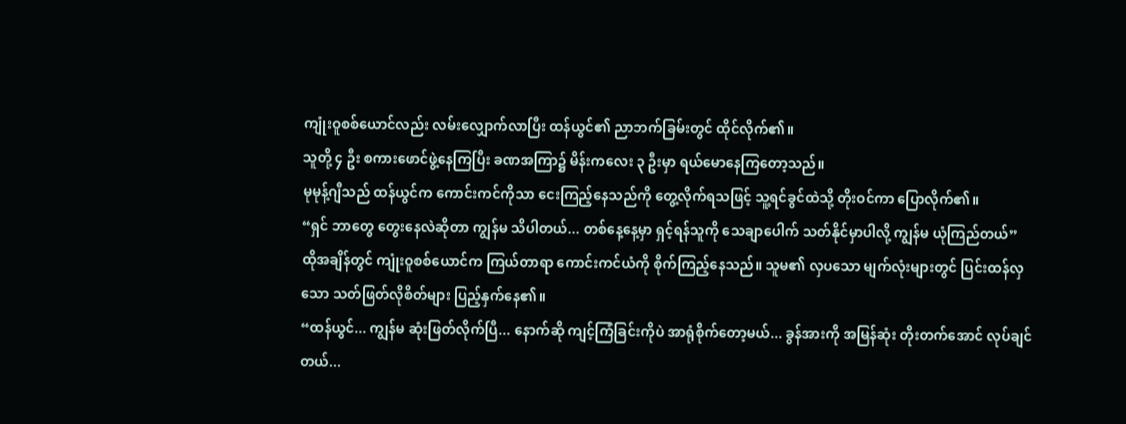ကျုံးဝူစစ်ယောင်လည်း လမ်းလျှောက်လာပြီး ထန်ယွင်၏ ညာဘက်ခြမ်းတွင် ထိုင်လိုက်၏။
သူတို့ ၄ ဦး စကားဖောင်ဖွဲ့နေကြပြီး ခဏအကြာ၌ မိန်းကလေး ၃ ဦးမှာ ရယ်မောနေကြတော့သည်။
မုမုန့်ဂျီသည် ထန်ယွင်က ကောင်းကင်ကိုသာ ငေးကြည့်နေသည်ကို တွေ့လိုက်ရသဖြင့် သူ့ရင်ခွင်ထဲသို့ တိုးဝင်ကာ ပြောလိုက်၏။
“ရှင် ဘာတွေ တွေးနေလဲဆိုတာ ကျွန်မ သိပါတယ်... တစ်နေ့နေ့မှာ ရှင့်ရန်သူကို သေချာပေါက် သတ်နိုင်မှာပါလို့ ကျွန်မ ယုံကြည်တယ်”
ထိုအချိန်တွင် ကျုံးဝူစစ်ယောင်က ကြယ်တာရာ ကောင်းကင်ယံကို စိုက်ကြည့်နေသည်။ သူမ၏ လှပသော မျက်လုံးများတွင် ပြင်းထန်လှသော သတ်ဖြတ်လိုစိတ်များ ပြည့်နှက်နေ၏။
“ထန်ယွင်... ကျွန်မ ဆုံးဖြတ်လိုက်ပြီ... နောက်ဆို ကျင့်ကြံခြင်းကိုပဲ အာရုံစိုက်တော့မယ်... ခွန်အားကို အမြန်ဆုံး တိုးတက်အောင် လုပ်ချင်တယ်...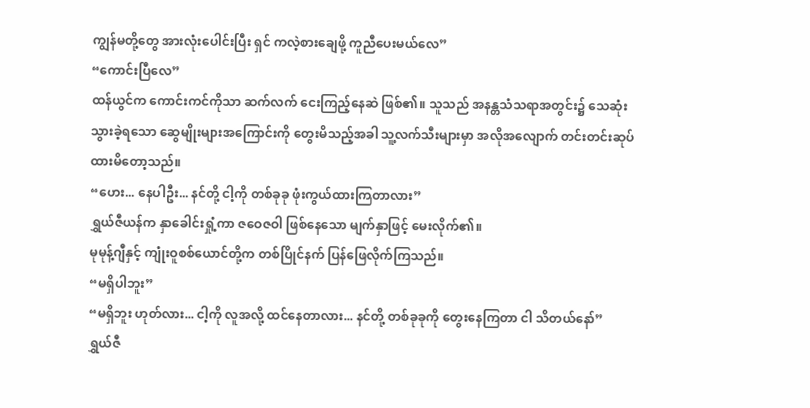ကျွန်မတို့တွေ အားလုံးပေါင်းပြီး ရှင် ကလဲ့စားချေဖို့ ကူညီပေးမယ်လေ”
“ကောင်းပြီလေ”
ထန်ယွင်က ကောင်းကင်ကိုသာ ဆက်လက် ငေးကြည့်နေဆဲ ဖြစ်၏။ သူသည် အနန္တသံသရာအတွင်း၌ သေဆုံးသွားခဲ့ရသော ဆွေမျိုးများအကြောင်းကို တွေးမိသည့်အခါ သူ့လက်သီးများမှာ အလိုအလျောက် တင်းတင်းဆုပ်ထားမိတော့သည်။
“ဟေး... နေပါဦး... နင်တို့ ငါ့ကို တစ်ခုခု ဖုံးကွယ်ထားကြတာလား”
ရွှယ်ဇီယန်က နှာခေါင်းရှုံ့ကာ ဇဝေဇဝါ ဖြစ်နေသော မျက်နှာဖြင့် မေးလိုက်၏။
မုမုန့်ဂျီနှင့် ကျုံးဝူစစ်ယောင်တို့က တစ်ပြိုင်နက် ပြန်ဖြေလိုက်ကြသည်။
“မရှိပါဘူး”
“မရှိဘူး ဟုတ်လား... ငါ့ကို လူအလို့ ထင်နေတာလား... နင်တို့ တစ်ခုခုကို တွေးနေကြတာ ငါ သိတယ်နော်”
ရွှယ်ဇီ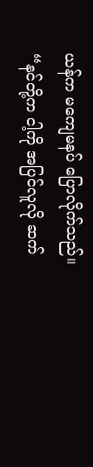ယန်က မကျေမနပ် ပြောလိုက်သည်။
“နင်တို့က ငါ့ကို အပြင်လူလို ဆက်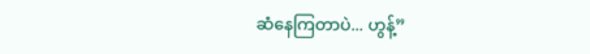ဆံနေကြတာပဲ... ဟွန့်”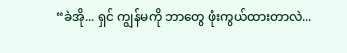“ခဲအို... ရှင် ကျွန်မကို ဘာတွေ ဖုံးကွယ်ထားတာလဲ...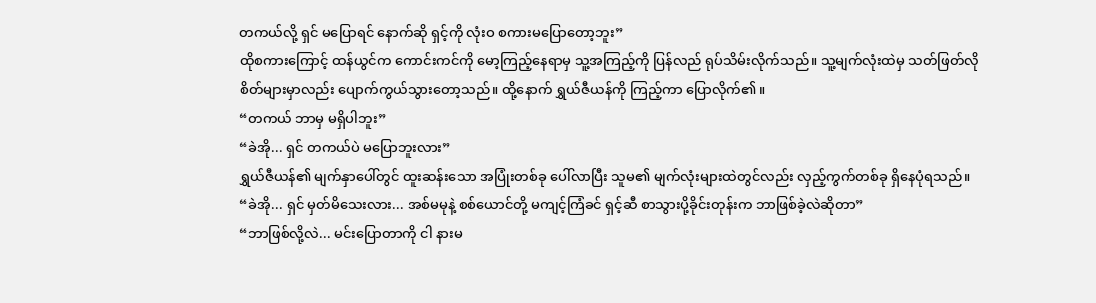တကယ်လို့ ရှင် မပြောရင် နောက်ဆို ရှင့်ကို လုံးဝ စကားမပြောတော့ဘူး”
ထိုစကားကြောင့် ထန်ယွင်က ကောင်းကင်ကို မော့ကြည့်နေရာမှ သူ့အကြည့်ကို ပြန်လည် ရုပ်သိမ်းလိုက်သည်။ သူ့မျက်လုံးထဲမှ သတ်ဖြတ်လိုစိတ်များမှာလည်း ပျောက်ကွယ်သွားတော့သည်။ ထို့နောက် ရွှယ်ဇီယန်ကို ကြည့်ကာ ပြောလိုက်၏။
“တကယ် ဘာမှ မရှိပါဘူး”
“ခဲအို... ရှင် တကယ်ပဲ မပြောဘူးလား”
ရွှယ်ဇီယန်၏ မျက်နှာပေါ်တွင် ထူးဆန်းသော အပြုံးတစ်ခု ပေါ်လာပြီး သူမ၏ မျက်လုံးများထဲတွင်လည်း လှည့်ကွက်တစ်ခု ရှိနေပုံရသည်။
“ခဲအို... ရှင် မှတ်မိသေးလား... အစ်မမုနဲ့ စစ်ယောင်တို့ မကျင့်ကြံခင် ရှင့်ဆီ စာသွားပို့ခိုင်းတုန်းက ဘာဖြစ်ခဲ့လဲဆိုတာ”
“ဘာဖြစ်လို့လဲ... မင်းပြောတာကို ငါ နားမ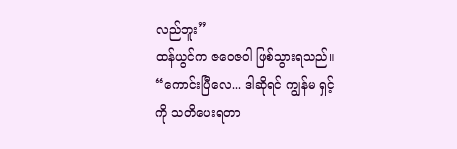လည်ဘူး”
ထန်ယွင်က ဇဝေဇဝါ ဖြစ်သွားရသည်။
“ကောင်းပြီလေ... ဒါဆိုရင် ကျွန်မ ရှင့်ကို သတိပေးရတာ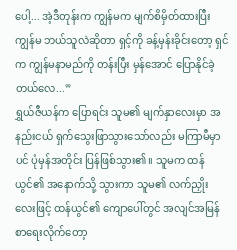ပေါ့... အဲ့ဒီတုန်းက ကျွန်မက မျက်စိမှိတ်ထားပြီး ကျွန်မ ဘယ်သူလဲဆိုတာ ရှင့်ကို ခန့်မှန်းခိုင်းတော့ ရှင်က ကျွန်မနာမည်ကို တန်းပြီး မှန်အောင် ပြောနိုင်ခဲ့တယ်လေ...”
ရွှယ်ဇီယန်က ပြောရင်း သူမ၏ မျက်နှာလေးမှာ အနည်းငယ် ရှက်သွေးဖြာသွားသော်လည်း မကြာမီမှာပင် ပုံမှန်အတိုင်း ပြန်ဖြစ်သွား၏။ သူမက ထန်ယွင်၏ အနောက်သို့ သွားကာ သူမ၏ လက်ညှိုးလေးဖြင့် ထန်ယွင်၏ ကျောပေါ်တွင် အလျင်အမြန် စာရေးလိုက်တော့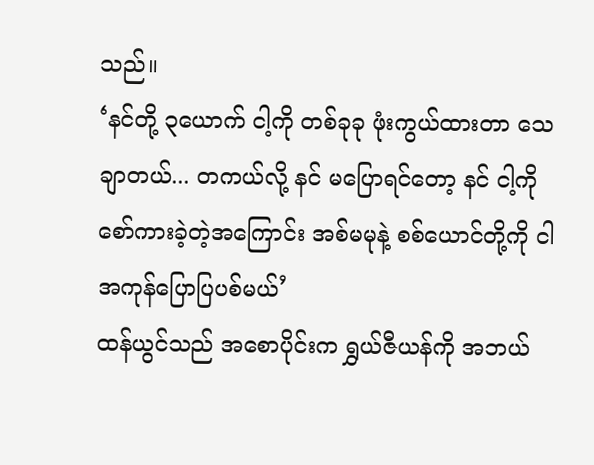သည်။
‘နင်တို့ ၃ယောက် ငါ့ကို တစ်ခုခု ဖုံးကွယ်ထားတာ သေချာတယ်... တကယ်လို့ နင် မပြောရင်တော့ နင် ငါ့ကို စော်ကားခဲ့တဲ့အကြောင်း အစ်မမုနဲ့ စစ်ယောင်တို့ကို ငါ အကုန်ပြောပြပစ်မယ်’
ထန်ယွင်သည် အစောပိုင်းက ရွှယ်ဇီယန်ကို အဘယ်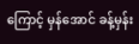ကြောင့် မှန်အောင် ခန့်မှန်း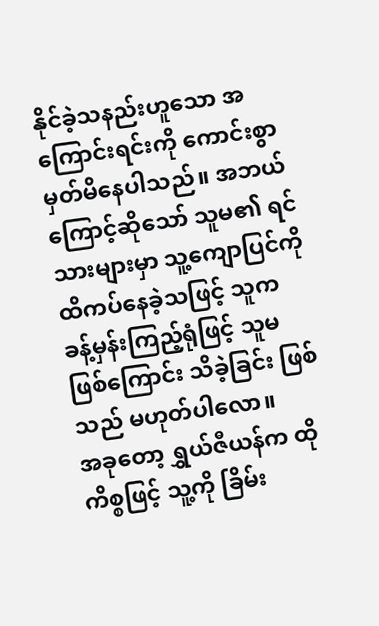နိုင်ခဲ့သနည်းဟူသော အကြောင်းရင်းကို ကောင်းစွာ မှတ်မိနေပါသည်။ အဘယ်ကြောင့်ဆိုသော် သူမ၏ ရင်သားများမှာ သူ့ကျောပြင်ကို ထိကပ်နေခဲ့သဖြင့် သူက ခန့်မှန်းကြည့်ရုံဖြင့် သူမဖြစ်ကြောင်း သိခဲ့ခြင်း ဖြစ်သည် မဟုတ်ပါလော။
အခုတော့ ရွှယ်ဇီယန်က ထိုကိစ္စဖြင့် သူ့ကို ခြိမ်း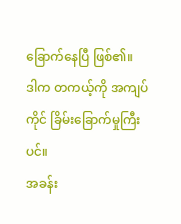ခြောက်နေပြီ ဖြစ်၏။
ဒါက တကယ့်ကို အကျပ်ကိုင် ခြိမ်းခြောက်မှုကြီးပင်။
အခန်း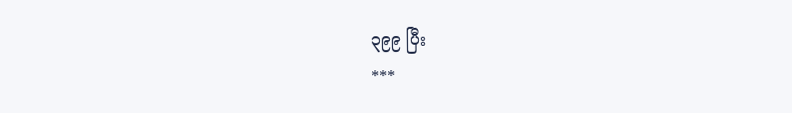၃၉၉ ပြီး
***